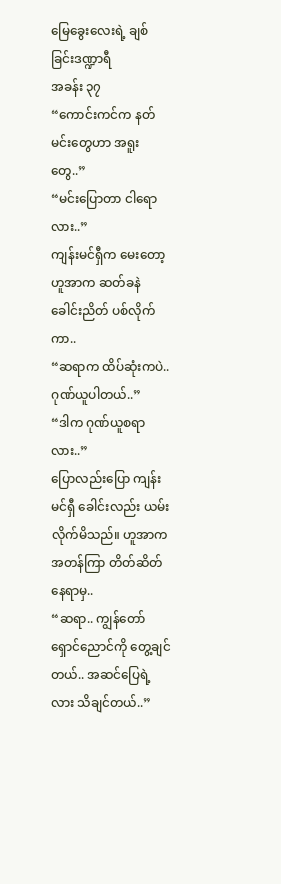မြေခွေးလေးရဲ့ ချစ်ခြင်းဒဏ္ဍာရီ
အခန်း ၃၇
“ကောင်းကင်က နတ်မင်းတွေဟာ အရူးတွေ..”
“မင်းပြောတာ ငါရောလား..”
ကျန်းမင်ရှီက မေးတော့ ဟူအာက ဆတ်ခနဲ ခေါင်းညိတ် ပစ်လိုက်ကာ..
“ဆရာက ထိပ်ဆုံးကပဲ.. ဂုဏ်ယူပါတယ်..”
“ဒါက ဂုဏ်ယူစရာလား..”
ပြောလည်းပြော ကျန်းမင်ရှီ ခေါင်းလည်း ယမ်းလိုက်မိသည်။ ဟူအာက အတန်ကြာ တိတ်ဆိတ်နေရာမှ..
“ဆရာ.. ကျွန်တော် ရှောင်ညောင်ကို တွေ့ချင်တယ်.. အဆင်ပြေရဲ့လား သိချင်တယ်..”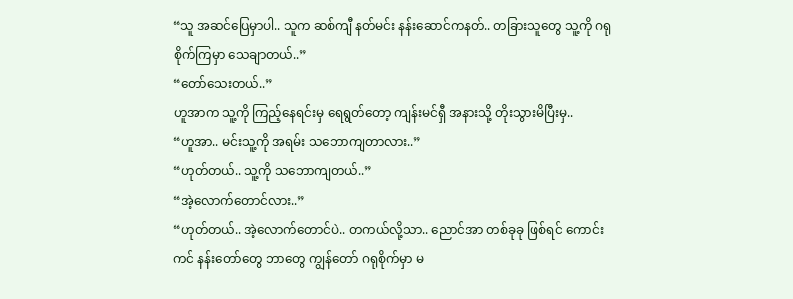“သူ အဆင်ပြေမှာပါ.. သူက ဆစ်ကျီ နတ်မင်း နန်းဆောင်ကနတ်.. တခြားသူတွေ သူ့ကို ဂရုစိုက်ကြမှာ သေချာတယ်..”
“တော်သေးတယ်..”
ဟူအာက သူ့ကို ကြည့်နေရင်းမှ ရေရွတ်တော့ ကျန်းမင်ရှီ အနားသို့ တိုးသွားမိပြီးမှ..
“ဟူအာ.. မင်းသူ့ကို အရမ်း သဘောကျတာလား..”
“ဟုတ်တယ်.. သူ့ကို သဘောကျတယ်..”
“အဲ့လောက်တောင်လား..”
“ဟုတ်တယ်.. အဲ့လောက်တောင်ပဲ.. တကယ်လို့သာ.. ညောင်အာ တစ်ခုခု ဖြစ်ရင် ကောင်းကင် နန်းတော်တွေ ဘာတွေ ကျွန်တော် ဂရုစိုက်မှာ မ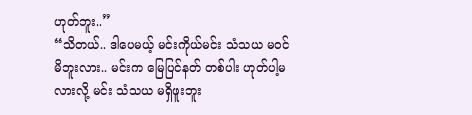ဟုတ်ဘူး..”
“သိတယ်.. ဒါပေမယ့် မင်းကိုယ်မင်း သံသယ မဝင်မိဘူးလား.. မင်းက မြေပြင်နတ် တစ်ပါး ဟုတ်ပါ့မလားလို့ မင်း သံသယ မရှိဖူးဘူး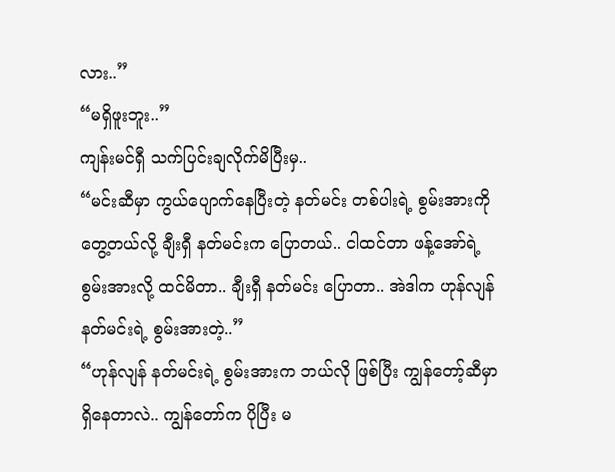လား..”
“မရှိဖူးဘူး..”
ကျန်းမင်ရှီ သက်ပြင်းချလိုက်မိပြီးမှ..
“မင်းဆီမှာ ကွယ်ပျောက်နေပြီးတဲ့ နတ်မင်း တစ်ပါးရဲ့ စွမ်းအားကို တွေ့တယ်လို့ ချီးရှီ နတ်မင်းက ပြောတယ်.. ငါထင်တာ ဖန့်အော်ရဲ့ စွမ်းအားလို့ ထင်မိတာ.. ချီးရှီ နတ်မင်း ပြောတာ.. အဲဒါက ဟုန်လျန် နတ်မင်းရဲ့ စွမ်းအားတဲ့..”
“ဟုန်လျန် နတ်မင်းရဲ့ စွမ်းအားက ဘယ်လို ဖြစ်ပြီး ကျွန်တော့်ဆီမှာ ရှိနေတာလဲ.. ကျွန်တော်က ပိုပြီး မ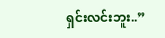ရှင်းလင်းဘူး..”